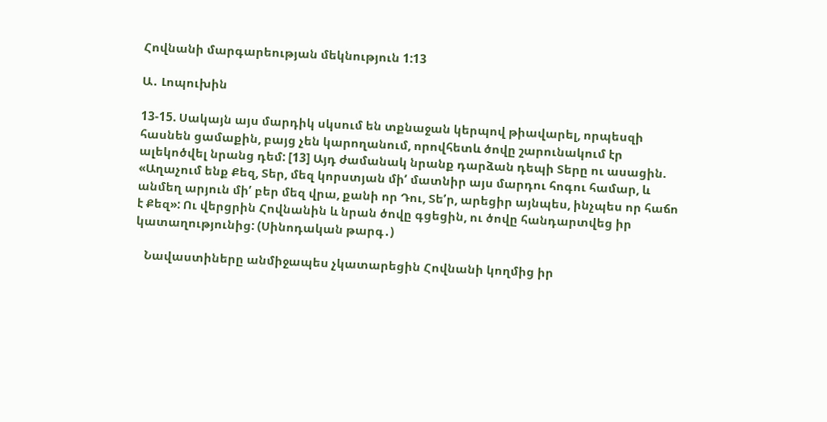Հովնանի մարգարեության մեկնություն 1:13

Ա․ Լոպուխին

13-15. Սակայն այս մարդիկ սկսում են տքնաջան կերպով թիավարել, որպեսզի հասնեն ցամաքին, բայց չեն կարողանում, որովհետև ծովը շարունակում էր ալեկոծվել նրանց դեմ: [13] Այդ ժամանակ նրանք դարձան դեպի Տերը ու ասացին. «Աղաչում ենք Քեզ, Տեր, մեզ կորստյան միʹ մատնիր այս մարդու հոգու համար, և անմեղ արյուն միʹ բեր մեզ վրա, քանի որ Դու, Տեʹր, արեցիր այնպես, ինչպես որ հաճո է Քեզ»: Ու վերցրին Հովնանին և նրան ծովը գցեցին, ու ծովը հանդարտվեց իր կատաղությունից: (Սինոդական թարգ․)

   Նավաստիները անմիջապես չկատարեցին Հովնանի կողմից իր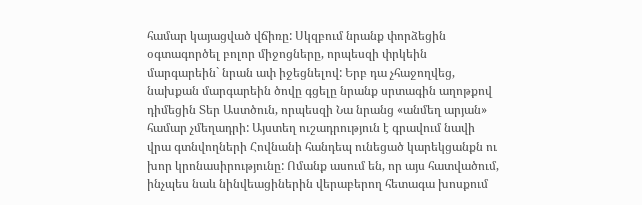համար կայացված վճիռը: Սկզբում նրանք փորձեցին օգտագործել բոլոր միջոցները, որպեսզի փրկեին մարգարեին` նրան ափ իջեցնելով: Երբ դա չհաջողվեց, նախքան մարգարեին ծովը գցելը նրանք սրտագին աղոթքով դիմեցին Տեր Աստծուն, որպեսզի Նա նրանց «անմեղ արյան» համար չմեղադրի: Այստեղ ուշադրություն է գրավում նավի վրա գտնվողների Հովնանի հանդեպ ունեցած կարեկցանքն ու խոր կրոնասիրությունը: Ոմանք ասում են, որ այս հատվածում, ինչպես նաև նինվեացիներին վերաբերող հետագա խոսքում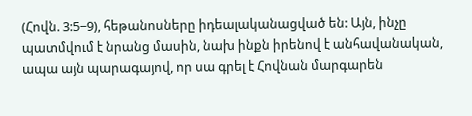(Հովն. 3:5−9), հեթանոսները իդեալականացված են: Այն, ինչը պատմվում է նրանց մասին, նախ ինքն իրենով է անհավանական, ապա այն պարագայով, որ սա գրել է Հովնան մարգարեն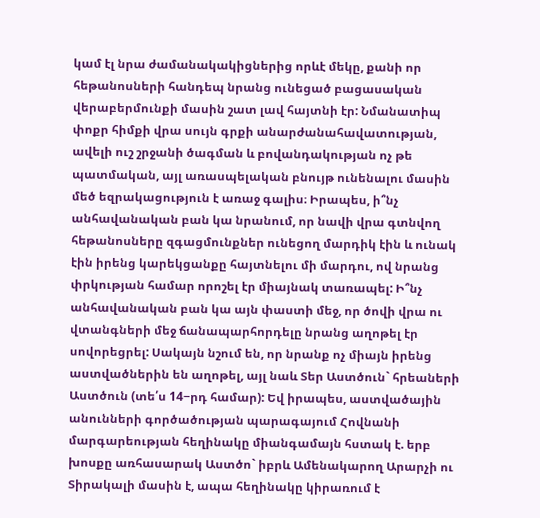կամ էլ նրա ժամանակակիցներից որևէ մեկը, քանի որ հեթանոսների հանդեպ նրանց ունեցած բացասական վերաբերմունքի մասին շատ լավ հայտնի էր: Նմանատիպ փոքր հիմքի վրա սույն գրքի անարժանահավատության, ավելի ուշ շրջանի ծագման և բովանդակության ոչ թե պատմական, այլ առասպելական բնույթ ունենալու մասին մեծ եզրակացություն է առաջ գալիս։ Իրապես, ի՞նչ անհավանական բան կա նրանում, որ նավի վրա գտնվող հեթանոսները զգացմունքներ ունեցող մարդիկ էին և ունակ էին իրենց կարեկցանքը հայտնելու մի մարդու, ով նրանց փրկության համար որոշել էր միայնակ տառապել: Ի՞նչ անհավանական բան կա այն փաստի մեջ, որ ծովի վրա ու վտանգների մեջ ճանապարհորդելը նրանց աղոթել էր սովորեցրել: Սակայն նշում են, որ նրանք ոչ միայն իրենց աստվածներին են աղոթել, այլ նաև Տեր Աստծուն` հրեաների Աստծուն (տե՛ս 14−րդ համար): Եվ իրապես, աստվածային անունների գործածության պարագայում Հովնանի մարգարեության հեղինակը միանգամայն հստակ է. երբ խոսքը առհասարակ Աստծո` իբրև Ամենակարող Արարչի ու Տիրակալի մասին է, ապա հեղինակը կիրառում է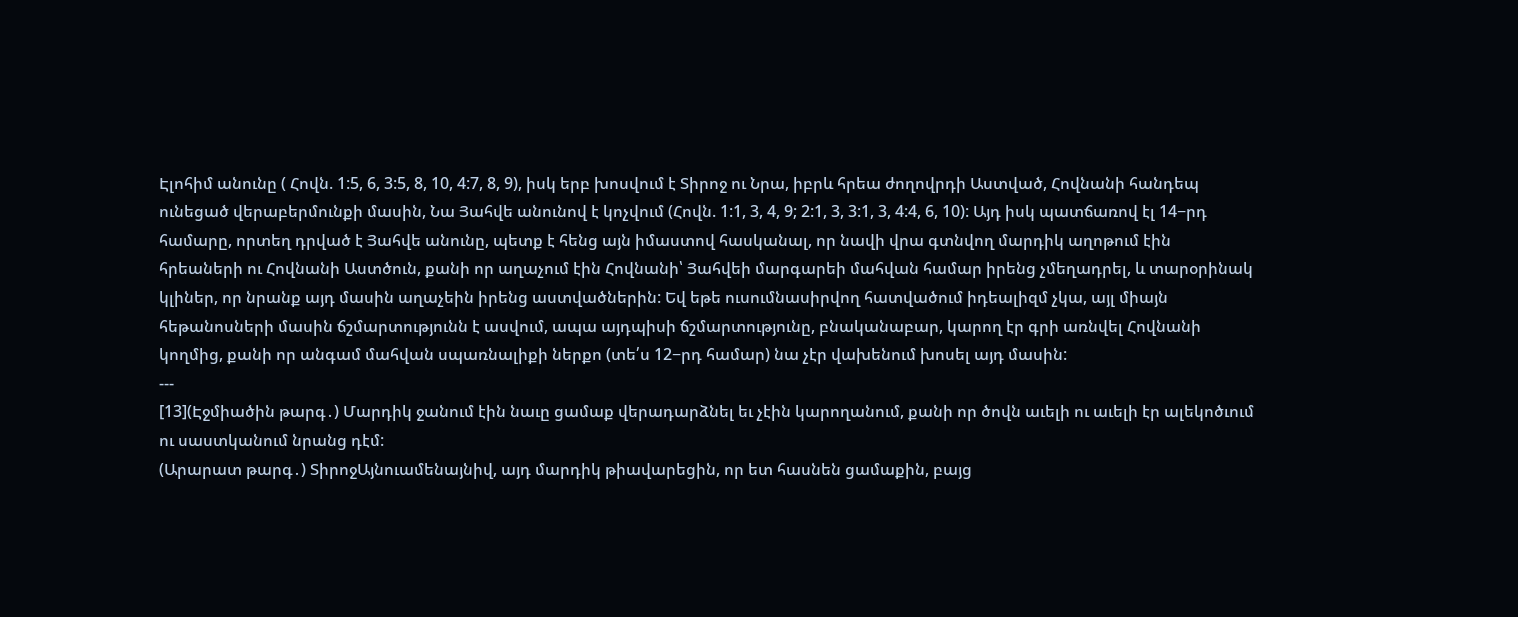Էլոհիմ անունը ( Հովն. 1:5, 6, 3:5, 8, 10, 4:7, 8, 9), իսկ երբ խոսվում է Տիրոջ ու Նրա, իբրև հրեա ժողովրդի Աստված, Հովնանի հանդեպ ունեցած վերաբերմունքի մասին, Նա Յահվե անունով է կոչվում (Հովն. 1:1, 3, 4, 9; 2:1, 3, 3:1, 3, 4:4, 6, 10): Այդ իսկ պատճառով էլ 14−րդ համարը, որտեղ դրված է Յահվե անունը, պետք է հենց այն իմաստով հասկանալ, որ նավի վրա գտնվող մարդիկ աղոթում էին հրեաների ու Հովնանի Աստծուն, քանի որ աղաչում էին Հովնանի՝ Յահվեի մարգարեի մահվան համար իրենց չմեղադրել, և տարօրինակ կլիներ, որ նրանք այդ մասին աղաչեին իրենց աստվածներին: Եվ եթե ուսումնասիրվող հատվածում իդեալիզմ չկա, այլ միայն հեթանոսների մասին ճշմարտությունն է ասվում, ապա այդպիսի ճշմարտությունը, բնականաբար, կարող էր գրի առնվել Հովնանի կողմից, քանի որ անգամ մահվան սպառնալիքի ներքո (տե՛ս 12−րդ համար) նա չէր վախենում խոսել այդ մասին:
---
[13](Էջմիածին թարգ․) Մարդիկ ջանում էին նաւը ցամաք վերադարձնել եւ չէին կարողանում, քանի որ ծովն աւելի ու աւելի էր ալեկոծւում ու սաստկանում նրանց դէմ:
(Արարատ թարգ․) ՏիրոջԱյնուամենայնիվ, այդ մարդիկ թիավարեցին, որ ետ հասնեն ցամաքին, բայց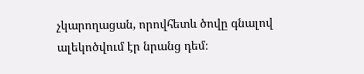չկարողացան, որովհետև ծովը գնալով ալեկոծվում էր նրանց դեմ։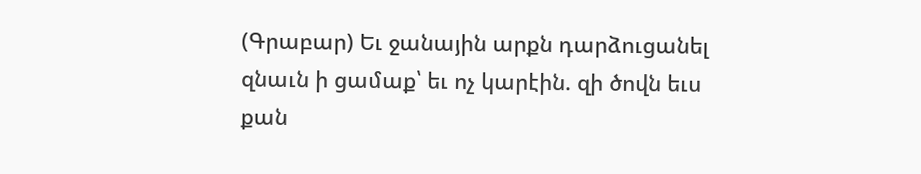(Գրաբար) Եւ ջանային արքն դարձուցանել զնաւն ի ցամաք՝ եւ ոչ կարէին. զի ծովն եւս քան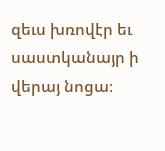զեւս խռովէր եւ սաստկանայր ի վերայ նոցա։